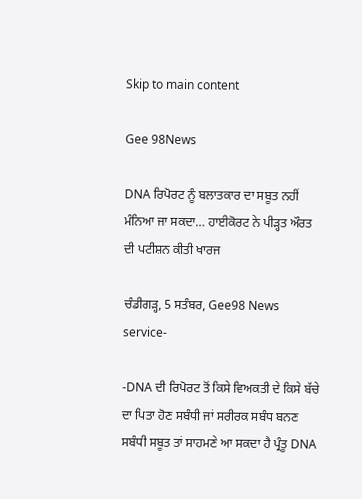Skip to main content

Gee 98News

DNA ਰਿਪੋਰਟ ਨੂੰ ਬਲਾਤਕਾਰ ਦਾ ਸਬੂਤ ਨਹੀਂ ਮੰਨਿਆ ਜਾ ਸਕਦਾ… ਹਾਈਕੋਰਟ ਨੇ ਪੀੜ੍ਹਤ ਔਰਤ ਦੀ ਪਟੀਸ਼ਨ ਕੀਤੀ ਖਾਰਜ

ਚੰਡੀਗੜ੍ਹ, 5 ਸਤੰਬਰ, Gee98 News service-

-DNA ਦੀ ਰਿਪੋਰਟ ਤੋਂ ਕਿਸੇ ਵਿਅਕਤੀ ਦੇ ਕਿਸੇ ਬੱਚੇ ਦਾ ਪਿਤਾ ਹੋਣ ਸਬੰਧੀ ਜਾਂ ਸਰੀਰਕ ਸਬੰਧ ਬਨਣ ਸਬੰਧੀ ਸਬੂਤ ਤਾਂ ਸਾਹਮਣੇ ਆ ਸਕਦਾ ਹੈ ਪ੍ਰੰਤੂ DNA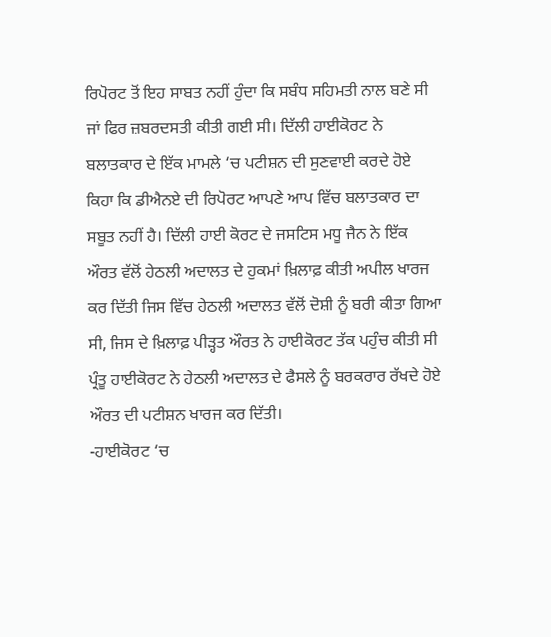ਰਿਪੋਰਟ ਤੋਂ ਇਹ ਸਾਬਤ ਨਹੀਂ ਹੁੰਦਾ ਕਿ ਸਬੰਧ ਸਹਿਮਤੀ ਨਾਲ ਬਣੇ ਸੀ ਜਾਂ ਫਿਰ ਜ਼ਬਰਦਸਤੀ ਕੀਤੀ ਗਈ ਸੀ। ਦਿੱਲੀ ਹਾਈਕੋਰਟ ਨੇ ਬਲਾਤਕਾਰ ਦੇ ਇੱਕ ਮਾਮਲੇ ‘ਚ ਪਟੀਸ਼ਨ ਦੀ ਸੁਣਵਾਈ ਕਰਦੇ ਹੋਏ ਕਿਹਾ ਕਿ ਡੀਐਨਏ ਦੀ ਰਿਪੋਰਟ ਆਪਣੇ ਆਪ ਵਿੱਚ ਬਲਾਤਕਾਰ ਦਾ ਸਬੂਤ ਨਹੀਂ ਹੈ। ਦਿੱਲੀ ਹਾਈ ਕੋਰਟ ਦੇ ਜਸਟਿਸ ਮਧੂ ਜੈਨ ਨੇ ਇੱਕ ਔਰਤ ਵੱਲੋਂ ਹੇਠਲੀ ਅਦਾਲਤ ਦੇ ਹੁਕਮਾਂ ਖ਼ਿਲਾਫ਼ ਕੀਤੀ ਅਪੀਲ ਖਾਰਜ ਕਰ ਦਿੱਤੀ ਜਿਸ ਵਿੱਚ ਹੇਠਲੀ ਅਦਾਲਤ ਵੱਲੋਂ ਦੋਸ਼ੀ ਨੂੰ ਬਰੀ ਕੀਤਾ ਗਿਆ ਸੀ, ਜਿਸ ਦੇ ਖ਼ਿਲਾਫ਼ ਪੀੜ੍ਹਤ ਔਰਤ ਨੇ ਹਾਈਕੋਰਟ ਤੱਕ ਪਹੁੰਚ ਕੀਤੀ ਸੀ ਪ੍ਰੰਤੂ ਹਾਈਕੋਰਟ ਨੇ ਹੇਠਲੀ ਅਦਾਲਤ ਦੇ ਫੈਸਲੇ ਨੂੰ ਬਰਕਰਾਰ ਰੱਖਦੇ ਹੋਏ ਔਰਤ ਦੀ ਪਟੀਸ਼ਨ ਖਾਰਜ ਕਰ ਦਿੱਤੀ। ‌
-ਹਾਈਕੋਰਟ ‘ਚ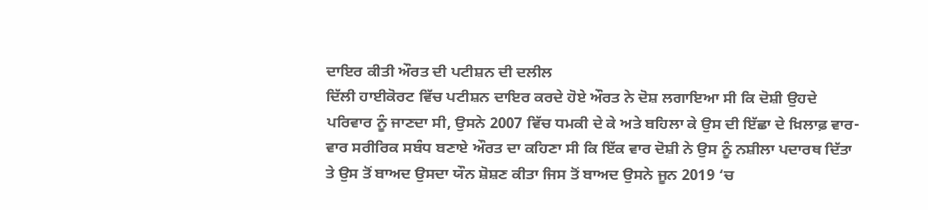ਦਾਇਰ ਕੀਤੀ ਔਰਤ ਦੀ ਪਟੀਸ਼ਨ ਦੀ ਦਲੀਲ
ਦਿੱਲੀ ਹਾਈਕੋਰਟ ਵਿੱਚ ਪਟੀਸ਼ਨ ਦਾਇਰ ਕਰਦੇ ਹੋਏ ਔਰਤ ਨੇ ਦੋਸ਼ ਲਗਾਇਆ ਸੀ ਕਿ ਦੋਸ਼ੀ ਉਹਦੇ ਪਰਿਵਾਰ ਨੂੰ ਜਾਣਦਾ ਸੀ, ਉਸਨੇ 2007 ਵਿੱਚ ਧਮਕੀ ਦੇ ਕੇ ਅਤੇ ਬਹਿਲਾ ਕੇ ਉਸ ਦੀ ਇੱਛਾ ਦੇ ਖ਼ਿਲਾਫ਼ ਵਾਰ-ਵਾਰ ਸਰੀਰਿਕ ਸਬੰਧ ਬਣਾਏ ਔਰਤ ਦਾ ਕਹਿਣਾ ਸੀ ਕਿ ਇੱਕ ਵਾਰ ਦੋਸ਼ੀ ਨੇ ਉਸ ਨੂੰ ਨਸ਼ੀਲਾ ਪਦਾਰਥ ਦਿੱਤਾ ਤੇ ਉਸ ਤੋਂ ਬਾਅਦ ਉਸਦਾ ਯੌਨ ਸ਼ੋਸ਼ਣ ਕੀਤਾ ਜਿਸ ਤੋਂ ਬਾਅਦ ਉਸਨੇ ਜੂਨ 2019 ‘ਚ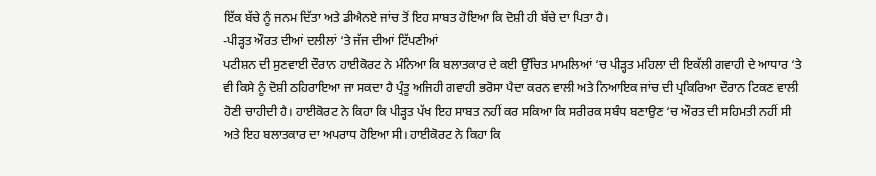ਇੱਕ ਬੱਚੇ ਨੂੰ ਜਨਮ ਦਿੱਤਾ ਅਤੇ ਡੀਐਨਏ ਜਾਂਚ ਤੋਂ ਇਹ ਸਾਬਤ ਹੋਇਆ ਕਿ ਦੋਸ਼ੀ ਹੀ ਬੱਚੇ ਦਾ ਪਿਤਾ ਹੈ।
-ਪੀੜ੍ਹਤ ਔਰਤ ਦੀਆਂ ਦਲੀਲਾਂ ‘ਤੇ ਜੱਜ ਦੀਆਂ ਟਿੱਪਣੀਆਂ
ਪਟੀਸ਼ਨ ਦੀ ਸੁਣਵਾਈ ਦੌਰਾਨ ਹਾਈਕੋਰਟ ਨੇ ਮੰਨਿਆ ਕਿ ਬਲਾਤਕਾਰ ਦੇ ਕਈ ਉੱਚਿਤ ਮਾਮਲਿਆਂ ‘ਚ ਪੀੜ੍ਹਤ ਮਹਿਲਾ ਦੀ ਇਕੱਲੀ ਗਵਾਹੀ ਦੇ ਆਧਾਰ ‘ਤੇ ਵੀ ਕਿਸੇ ਨੂੰ ਦੋਸ਼ੀ ਠਹਿਰਾਇਆ ਜਾ ਸਕਦਾ ਹੈ ਪ੍ਰੰਤੂ ਅਜਿਹੀ ਗਵਾਹੀ ਭਰੋਸਾ ਪੈਦਾ ਕਰਨ ਵਾਲੀ ਅਤੇ ਨਿਆਇਕ ਜਾਂਚ ਦੀ ਪ੍ਰਕਿਰਿਆ ਦੌਰਾਨ ਟਿਕਣ ਵਾਲੀ ਹੋਣੀ ਚਾਹੀਦੀ ਹੈ। ਹਾਈਕੋਰਟ ਨੇ ਕਿਹਾ ਕਿ ਪੀੜ੍ਹਤ ਪੱਖ ਇਹ ਸਾਬਤ ਨਹੀਂ ਕਰ ਸਕਿਆ ਕਿ ਸਰੀਰਕ ਸਬੰਧ ਬਣਾਉਣ ‘ਚ ਔਰਤ ਦੀ ਸਹਿਮਤੀ ਨਹੀਂ ਸੀ ਅਤੇ ਇਹ ਬਲਾਤਕਾਰ ਦਾ ਅਪਰਾਧ ਹੋਇਆ ਸੀ। ਹਾਈਕੋਰਟ ਨੇ ਕਿਹਾ ਕਿ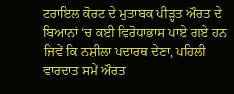ਟਰਾਇਲ ਕੋਰਟ ਦੇ ਮੁਤਾਬਕ ਪੀੜ੍ਹਤ ਔਰਤ ਦੇ ਬਿਆਨਾਂ ‘ਚ ਕਈ ਵਿਰੋਧਾਭਾਸ ਪਾਏ ਗਏ ਹਨ ਜਿਵੇਂ ਕਿ ਨਸ਼ੀਲਾ ਪਦਾਰਥ ਦੇਣਾ, ਪਹਿਲੀ ਵਾਰਦਾਤ ਸਮੇਂ ਔਰਤ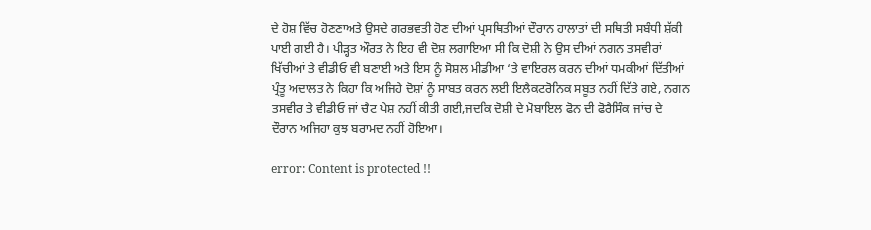ਦੇ ਹੋਸ਼ ਵਿੱਚ ਹੋਣਣਾਅਤੇ ਉਸਦੇ ਗਰਭਵਤੀ ਹੋਣ ਦੀਆਂ ਪ੍ਰਸਥਿਤੀਆਂ ਦੌਰਾਨ ਹਾਲਾਤਾਂ ਦੀ ਸਥਿਤੀ ਸਬੰਧੀ ਸ਼ੱਕੀ ਪਾਈ ਗਈ ਹੈ। ਪੀੜ੍ਹਤ ਔਰਤ ਨੇ ਇਹ ਵੀ ਦੋਸ਼ ਲਗਾਇਆ ਸੀ ਕਿ ਦੋਸ਼ੀ ਨੇ ਉਸ ਦੀਆਂ ਨਗਨ ਤਸਵੀਰਾਂ ਖਿੱਚੀਆਂ ਤੇ ਵੀਡੀਓ ਵੀ ਬਣਾਈ ਅਤੇ ਇਸ ਨੂੰ ਸੋਸ਼ਲ ਮੀਡੀਆ ‘ਤੇ ਵਾਇਰਲ ਕਰਨ ਦੀਆਂ ਧਮਕੀਆਂ ਦਿੱਤੀਆਂ ਪ੍ਰੰਤੂ ਅਦਾਲਤ ਨੇ ਕਿਹਾ ਕਿ ਅਜਿਹੇ ਦੋਸ਼ਾਂ ਨੂੰ ਸਾਬਤ ਕਰਨ ਲਈ ਇਲੈਕਟਰੋਨਿਕ ਸਬੂਤ ਨਹੀਂ ਦਿੱਤੇ ਗਏ, ਨਗਨ ਤਸਵੀਰ ਤੇ ਵੀਡੀਓ ਜਾਂ ਚੈਟ ਪੇਸ਼ ਨਹੀਂ ਕੀਤੀ ਗਈ,ਜਦਕਿ ਦੋਸ਼ੀ ਦੇ ਮੋਬਾਇਲ ਫੋਨ ਦੀ ਫੋਰੈਸਿੰਕ ਜਾਂਚ ਦੇ ਦੌਰਾਨ ਅਜਿਹਾ ਕੁਝ ਬਰਾਮਦ ਨਹੀਂ ਹੋਇਆ।

error: Content is protected !!